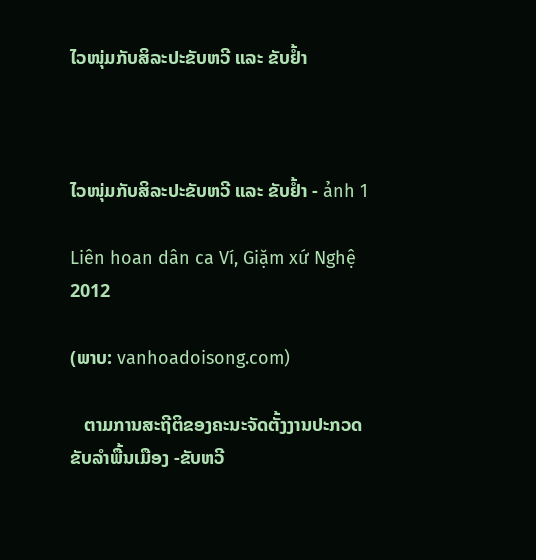ໄວໜຸ່ມກັບສິລະປະຂັບຫວີ ແລະ ຂັບຢ້ຳ



ໄວໜຸ່ມກັບສິລະປະຂັບຫວີ ແລະ ຂັບຢ້ຳ - ảnh 1

Liên hoan dân ca Ví, Giặm xứ Nghệ 2012

(ພາບ: vanhoadoisong.com)

   ຕາມການສະຖີຕິຂອງຄະນະຈັດຕັ້ງງານປະກວດຂັບລຳພື້ນເມືອງ -ຂັບຫວີ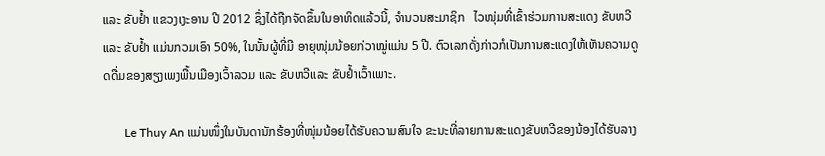ແລະ ຂັບຢ້ຳ ແຂວງເງະອານ ປີ 2012 ຊຶ່ງໄດ້ຖືກຈັດຂຶ້ນໃນອາທິດແລ້ວນີ້, ຈຳນວນສະມາຊິກ   ໄວໜຸ່ມທີ່ເຂົ້າຮ່ວມການສະແດງ ຂັບຫວີ ແລະ ຂັບຢ້ຳ ແມ່ນກວມເອົາ 50%, ໃນນັ້ນຜູ້ທີ່ມີ ອາຍຸໜຸ່ມນ້ອຍກ່ວາໝູ່ແມ່ນ 5 ປີ. ຕົວເລກດັ່ງກ່າວກໍເປັນການສະແດງໃຫ້ເຫັນຄວາມດູດດື່ມຂອງສຽງເພງພື້ນເມືອງເວົ້າລວມ ແລະ ຂັບຫວີແລະ ຂັບຢ້ຳເວົ້າເພາະ.

       Le Thuy An ແມ່ນໜຶ່ງໃນບັນດານັກຮ້ອງທີ່ໜຸ່ມນ້ອຍໄດ້ຮັບຄວາມສົນໃຈ ຂະນະທີ່ລາຍການສະແດງຂັບຫວີຂອງນ້ອງໄດ້ຮັບລາງ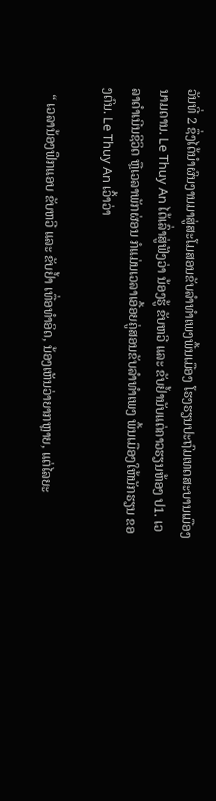ວັນທີ່ 2 ຊຶ່ງໄດ້ນຳຜົນງານມາສູ່ສະໂມສອນຂັບລຳທຳເພງພື້ນເມືອງ ໂຮງຮຽນປະຖົມເທດສະບານເມືອງ ນາມດານ. Le Thuy An ໄດ້ເລົ່າສູ່ຟັງວ່າ ນ້ອງຮູ້ ຂັບຫວີ ແລະ ຂັບຢ້ຳນັບແຕ່ຄາວຮຽນຫ້ອງ ປ1. ເວລາດຳເນີນຊີວິດ ຫຼືເວລາພັກຜ່ອນ ກໍແມ່ນເວລາເອື້ອຍຄູ່ສອນຂັບລຳທຳເພງ ພື້ນເມືອງໃຫ້ນັກຮຽນ ຂອງຕົນ. Le Thuy An ເວົ້າວ່າ

  “ ເວລານ້ອງຟຶກແອບ ຂັບຫວີ ແລະ ຂັບຢ້ຳ ເທື່ອທຳອິດ, ນ້ອງເຫັນວ່າຍາກຫຼາຍ, ແຕ່ໄລຍະ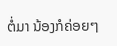ຕໍ່ມາ ນ້ອງກໍຄ່ອຍໆ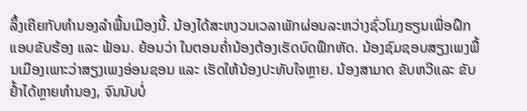ລຶ້ງເຄີຍກັບທຳນອງລຳພື້ນເມືອງນີ້. ນ້ອງໄດ້ສະຫງວນເວລາພັກຜ່ອນລະຫວ່າງຊົ່ວໂມງຮຽນເພື່ອຝຶກແອບຂັບຮ້ອງ ແລະ ຟ້ອນ. ຍ້ອນວ່າ ໃນຕອນຄ່ຳນ້ອງຕ້ອງເຮັດບົດຟຶກຫັດ. ນ້ອງຊົມຊອບສຽງເພງພື້ນເມືອງເພາະວ່າສຽງເພງອ່ອນຊອນ ແລະ ເຮັດໃຫ້ນ້ອງປະທັບໃຈຫຼາຍ. ນ້ອງສາມາດ ຂັບຫວີແລະ ຂັບຢ້ຳໄດ້ຫຼາຍທຳນອງ, ຈົນນັບບໍ່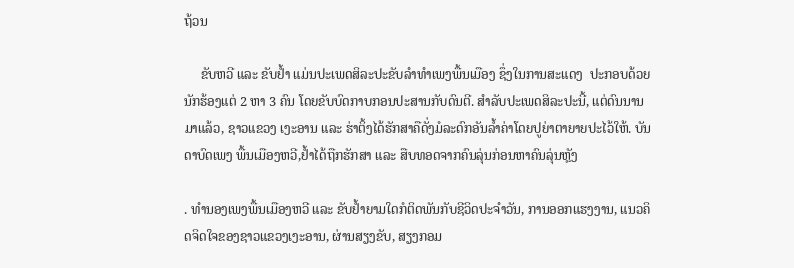ຖ້ວນ

     ຂັບຫວີ ແລະ ຂັບຢ້ຳ ແມ່ນປະເພດສິລະປະຂັບລຳທຳເພງພື້ນເມືອງ ຊຶ່ງໃນການສະແດງ  ປະກອບດ້ວຍນັກຮ້ອງແຕ່ 2 ຫາ 3 ຄົນ ໂດຍຂັບບົດກາບກອນປະສານກັບດົນຕີ. ສຳລັບປະເພດສິລະປະນີ້, ແຕ່ດົນນານມາແລ້ວ, ຊາວແຂວງ ເງະອານ ແລະ ຮ່າຕິ້ງໄດ້ຮັກສາຄືດັ່ງມໍລະດົກອັນລ້ຳຄ່າໂດຍປູຍ່າຕາຍາຍປະໄວ້ໃຫ້. ບັນດາບົດເພງ ພື້ນເມືອງຫວີ,ຢ້ຳໄດ້ຖືກຮັກສາ ແລະ ສືບທອດຈາກຄົນລຸ່ນກ່ອນຫາຄົນລຸ່ນຫຼັງ

. ທຳນອງເພງພື້ນເມືອງຫວີ ແລະ ຂັບຢ້ຳຍາມໃດກໍຕິດພັນກັບຊີວິດປະຈຳວັນ, ການອອກແຮງງານ, ແນວຄິດຈິດໃຈຂອງຊາວແຂວງເງະອານ, ຜ່ານສຽງຂັບ, ສຽງກອມ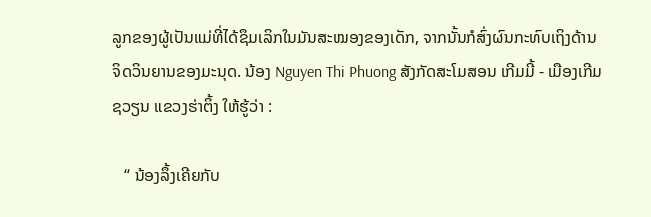ລູກຂອງຜູ້ເປັນແມ່ທີ່ໄດ້ຊຶມເລິກໃນມັນສະໝອງຂອງເດັກ, ຈາກນັ້ນກໍສົ່ງຜົນກະທົບເຖິງດ້ານຈິດວິນຍານຂອງມະນຸດ. ນ້ອງ Nguyen Thi Phuong ສັງກັດສະໂມສອນ ເກີມມີ້ - ເມືອງເກີມຊວຽນ ແຂວງຮ່າຕິ້ງ ໃຫ້ຮູ້ວ່າ :

   “ ນ້ອງລຶ້ງເຄີຍກັບ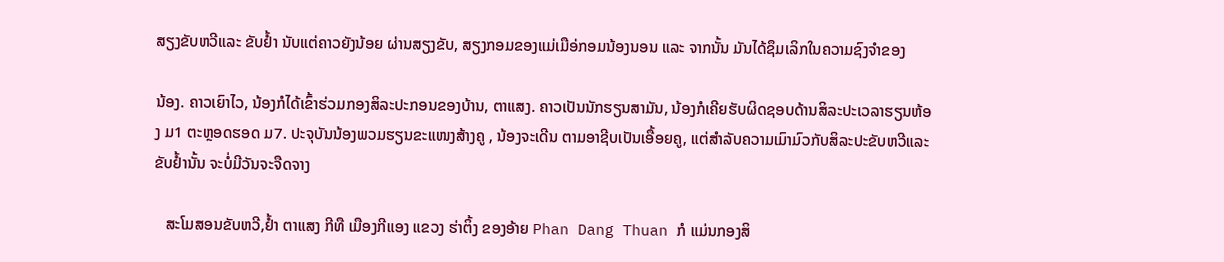ສຽງຂັບຫວີແລະ ຂັບຢ້ຳ ນັບແຕ່ຄາວຍັງນ້ອຍ ຜ່ານສຽງຂັບ, ສຽງກອມຂອງແມ່ເມືອ່ກອມນ້ອງນອນ ແລະ ຈາກນັ້ນ ມັນໄດ້ຊຶມເລິກໃນຄວາມຊົງຈຳຂອງ

ນ້ອງ. ຄາວເຍົາໄວ, ນ້ອງກໍໄດ້ເຂົ້າຮ່ວມກອງສິລະປະກອນຂອງບ້ານ, ຕາແສງ. ຄາວເປັນນັກຮຽນສາມັນ, ນ້ອງກໍເຄີຍຮັບຜິດຊອບດ້ານສິລະປະເວລາຮຽນຫ້ອງ ມ1 ຕະຫຼອດຮອດ ມ7. ປະຈຸບັນນ້ອງພວມຮຽນຂະແໜງສ້າງຄູ , ນ້ອງຈະເດີນ ຕາມອາຊີບເປັນເອື້ອຍຄູ, ແຕ່ສຳລັບຄວາມເມົາມົວກັບສິລະປະຂັບຫວີແລະ ຂັບຢ້ຳນັ້ນ ຈະບໍ່ມີວັນຈະຈືດຈາງ

   ສະໂມສອນຂັບຫວີ,ຢ້ຳ ຕາແສງ ກີທື ເມືອງກີແອງ ແຂວງ ຮ່າຕິ້ງ ຂອງອ້າຍ Phan Dang Thuan ກໍ ແມ່ນກອງສິ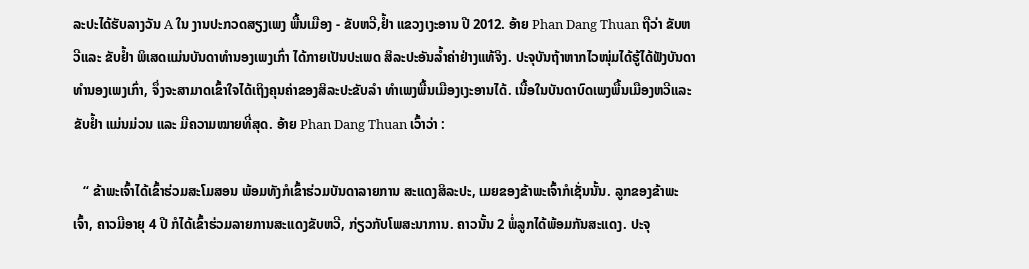ລະປະໄດ້ຮັບລາງວັນ A ໃນ ງານປະກວດສຽງເພງ ພື້ນເມືອງ - ຂັບຫວີ,ຢ້ຳ ແຂວງເງະອານ ປີ 2012. ອ້າຍ Phan Dang Thuan ຖືວ່າ ຂັບຫວີແລະ ຂັບຢ້ຳ ພິເສດແມ່ນບັນດາທຳນອງເພງເກົ່າ ໄດ້ກາຍເປັນປະເພດ ສິລະປະອັນລ້ຳຄ່າຢ່າງແທ້ຈິງ. ປະຈຸບັນຖ້າຫາກໄວໜຸ່ມໄດ້ຮູ້ໄດ້ຟັງບັນດາທຳນອງເພງເກົ່າ, ຈຶ່ງຈະສາມາດເຂົ້າໃຈໄດ້ເຖິງຄຸນຄ່າຂອງສິລະປະຂັບລຳ ທຳເພງພື້ນເມືອງເງະອານໄດ້. ເນື້ອໃນບັນດາບົດເພງພື້ນເມືອງຫວີແລະ ຂັບຢ້ຳ ແມ່ນມ່ວນ ແລະ ມີຄວາມໝາຍທີ່ສຸດ. ອ້າຍ Phan Dang Thuan ເວົ້າວ່າ :

   “ ຂ້າພະເຈົ້າໄດ້ເຂົ້າຮ່ວມສະໂມສອນ ພ້ອມທັງກໍເຂົ້າຮ່ວມບັນດາລາຍການ ສະແດງສິລະປະ, ເມຍຂອງຂ້າພະເຈົ້າກໍເຊັ່ນນັ້ນ. ລູກຂອງຂ້າພະເຈົ້າ, ຄາວມີອາຍຸ 4 ປີ ກໍໄດ້ເຂົ້າຮ່ວມລາຍການສະແດງຂັບຫວີ, ກ່ຽວກັບໂພສະນາການ. ຄາວນັ້ນ 2 ພໍ່ລູກໄດ້ພ້ອມກັນສະແດງ. ປະຈຸ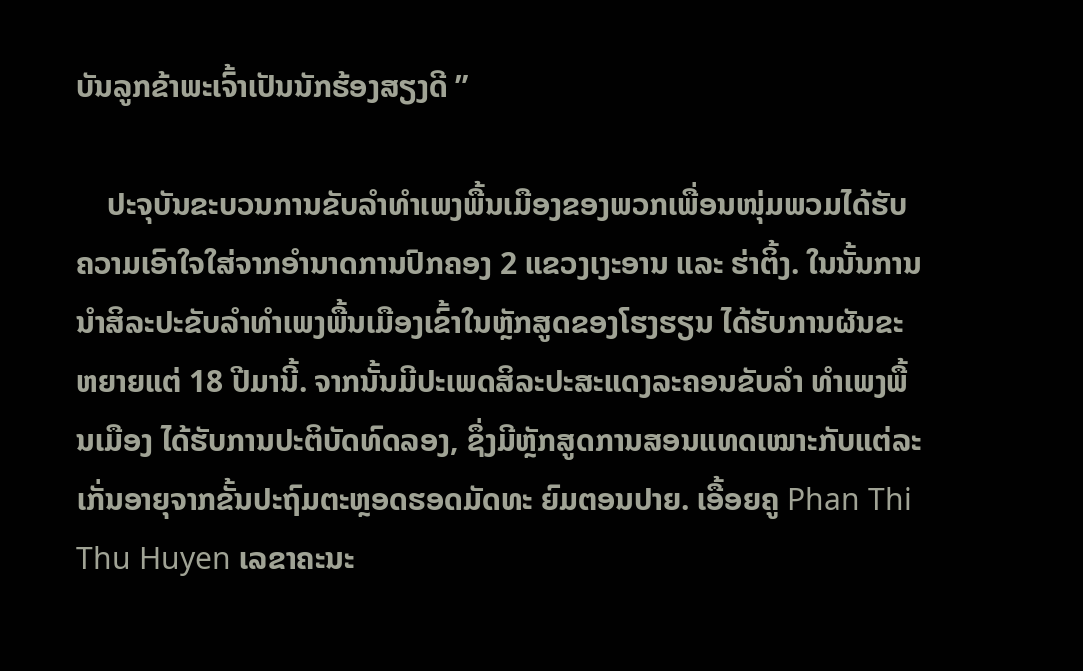ບັນລູກຂ້າພະເຈົ້າເປັນນັກຮ້ອງສຽງດີ ”

    ປະຈຸບັນຂະບວນການຂັບລຳທຳເພງພື້ນເມືອງຂອງພວກເພື່ອນໜຸ່ມພວມໄດ້ຮັບຄວາມເອົາໃຈໃສ່ຈາກອຳນາດການປົກຄອງ 2 ແຂວງເງະອານ ແລະ ຮ່າຕິ້ງ. ໃນນັ້ນການນຳສິລະປະຂັບລຳທຳເພງພື້ນເມືອງເຂົ້າໃນຫຼັກສູດຂອງໂຮງຮຽນ ໄດ້ຮັບການຜັນຂະຫຍາຍແຕ່ 18 ປີມານີ້. ຈາກນັ້ນມີປະເພດສິລະປະສະແດງລະຄອນຂັບລຳ ທຳເພງພື້ນເມືອງ ໄດ້ຮັບການປະຕິບັດທົດລອງ, ຊຶ່ງມີຫຼັກສູດການສອນແທດເໝາະກັບແຕ່ລະເກັ່ນອາຍຸຈາກຂັ້ນປະຖົມຕະຫຼອດຮອດມັດທະ ຍົມຕອນປາຍ. ເອື້ອຍຄູ Phan Thi Thu Huyen ເລຂາຄະນະ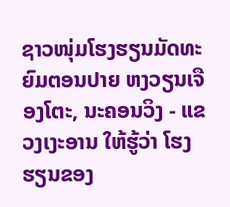ຊາວໜຸ່ມໂຮງຮຽນມັດທະຍົມຕອນປາຍ ຫງວຽນເຈືອງໂຕະ, ນະຄອນວິງ - ແຂວງເງະອານ ໃຫ້ຮູ້ວ່າ ໂຮງຮຽນຂອງ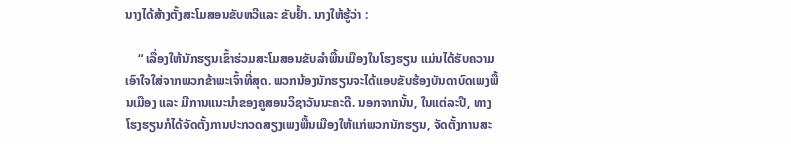ນາງໄດ້ສ້າງຕັ້ງສະໂມສອນຂັບຫວີແລະ ຂັບຢ້ຳ. ນາງໃຫ້ຮູ້ວ່າ :

    “ ເລື່ອງໃຫ້ນັກຮຽນເຂົ້າຮ່ວມສະໂມສອນຂັບລຳພື້ນເມືອງໃນໂຮງຮຽນ ແມ່ນໄດ້ຮັບຄວາມເອົາໃຈໃສ່ຈາກພວກຂ້າພະເຈົ້າທີ່ສຸດ. ພວກນ້ອງນັກຮຽນຈະໄດ້ແອບຂັບຮ້ອງບັນດາບົດເພງພື້ນເມືອງ ແລະ ມີການແນະນຳຂອງຄູສອນວິຊາວັນນະຄະດີ. ນອກຈາກນັ້ນ, ໃນແຕ່ລະປີ, ທາງໂຮງຮຽນກໍໄດ້ຈັດຕັ້ງການປະກວດສຽງເພງພື້ນເມືອງໃຫ້ແກ່ພວກນັກຮຽນ, ຈັດຕັ້ງການສະ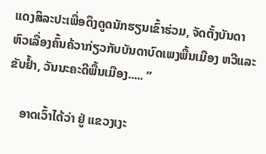ແດງສິລະປະເພື່ອດຶງດູດນັກຮຽນເຂົ້າຮ່ວມ, ຈັດຕັ້ງບັນດາຫົວເລື່ອງຄົ້ນຄ້ວາກ່ຽວກັບບັນດາບົດເພງພື້ນເມືອງ ຫວີແລະ ຂັບຢ້ຳ, ວັນນະຄະດີພື້ນເມືອງ..... ”

    ອາດເວົ້າໄດ້ວ່າ ຢູ່ ແຂວງເງະ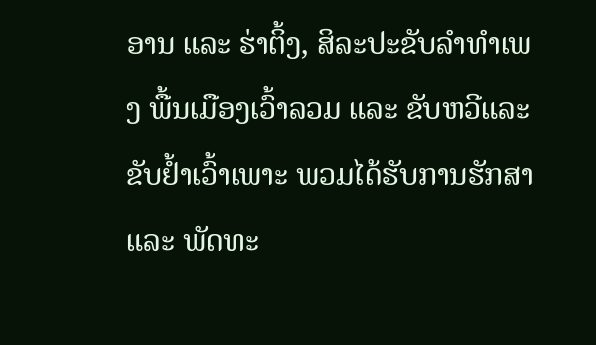ອານ ແລະ ຮ່າຕິ້ງ, ສິລະປະຂັບລຳທຳເພງ ພື້ນເມືອງເວົ້າລວມ ແລະ ຂັບຫວີແລະ ຂັບຢ້ຳເວົ້າເພາະ ພວມໄດ້ຮັບການຮັກສາ ແລະ ພັດທະ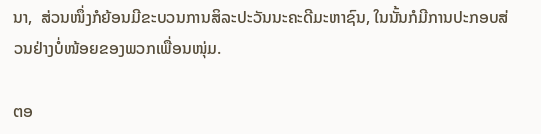ນາ,  ສ່ວນໜຶ່ງກໍຍ້ອນມີຂະບວນການສິລະປະວັນນະຄະດີມະຫາຊົນ, ໃນນັ້ນກໍມີການປະກອບສ່ວນຢ່າງບໍ່ໜ້ອຍຂອງພວກເພື່ອນໜຸ່ມ.

ຕອ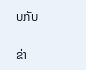ບກັບ

ຂ່າ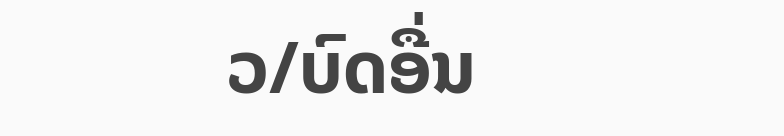ວ/ບົດອື່ນ